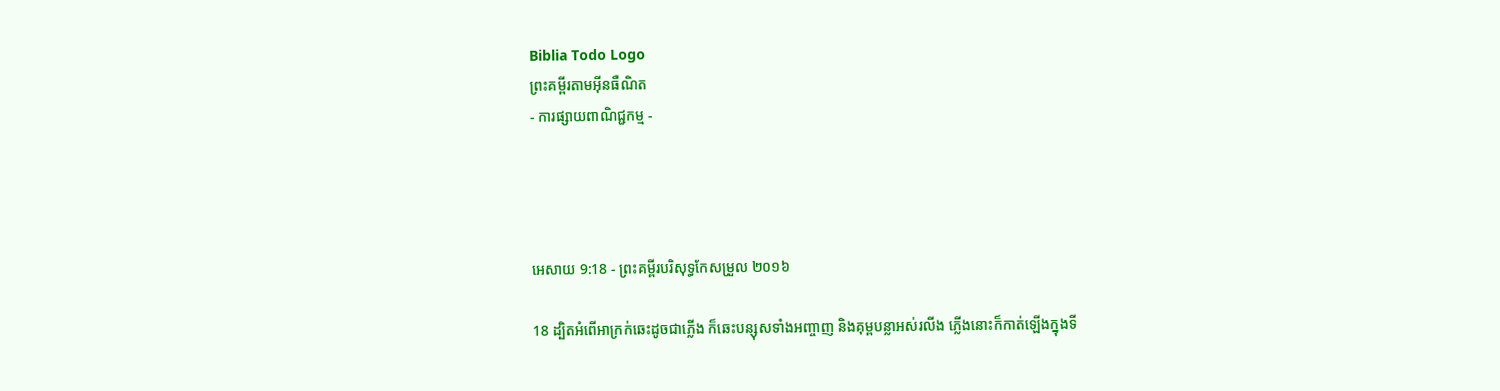Biblia Todo Logo
ព្រះគម្ពីរតាមអ៊ីនធឺណិត
- ការផ្សាយពាណិជ្ជកម្ម -




អេសាយ 9:18 - ព្រះគម្ពីរបរិសុទ្ធកែសម្រួល ២០១៦

18 ដ្បិតអំពើអាក្រក់ឆេះដូចជាភ្លើង ក៏ឆេះបន្សុសទាំងអញ្ចាញ និងគុម្ពបន្លាអស់រលីង ភ្លើងនោះក៏កាត់ឡើងក្នុងទី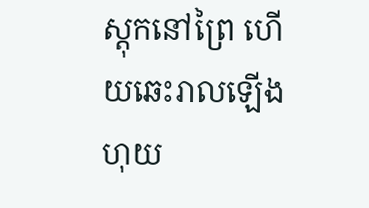ស្តុកនៅព្រៃ ហើយឆេះរាលឡើងហុយ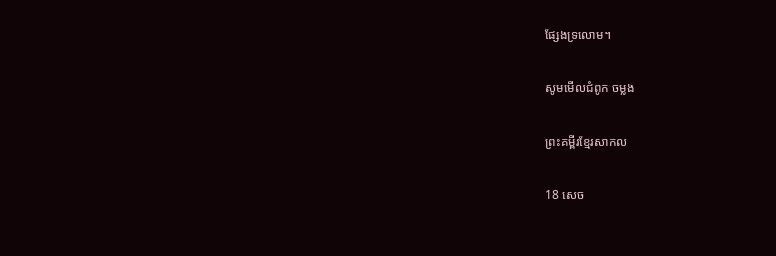ផ្សែងទ្រលោម។

សូមមើលជំពូក ចម្លង

ព្រះគម្ពីរខ្មែរសាកល

18 សេច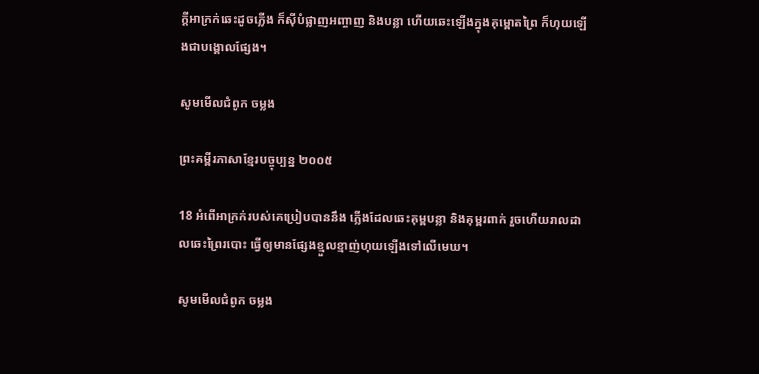ក្ដីអាក្រក់ឆេះដូចភ្លើង ក៏ស៊ីបំផ្លាញអញ្ចាញ និងបន្លា ហើយឆេះឡើងក្នុងគុម្ពោតព្រៃ ក៏ហុយឡើងជាបង្គោលផ្សែង។

សូមមើលជំពូក ចម្លង

ព្រះគម្ពីរភាសាខ្មែរបច្ចុប្បន្ន ២០០៥

18 អំពើអាក្រក់របស់គេប្រៀបបាននឹង ភ្លើងដែលឆេះគុម្ពបន្លា និងគុម្ពរពាក់ រួចហើយរាល‌ដាលឆេះព្រៃរបោះ ធ្វើឲ្យមានផ្សែងខ្មួល‌ខ្មាញ់ហុយឡើងទៅលើមេឃ។

សូមមើលជំពូក ចម្លង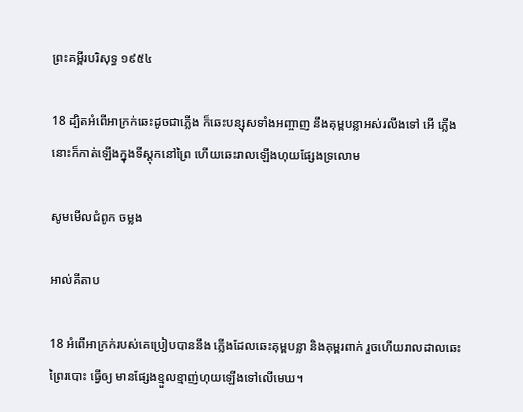ព្រះគម្ពីរបរិសុទ្ធ ១៩៥៤

18 ដ្បិតអំពើអាក្រក់ឆេះដូចជាភ្លើង ក៏ឆេះបន្សុសទាំងអញ្ចាញ នឹងគុម្ពបន្លាអស់រលីងទៅ អើ ភ្លើងនោះក៏កាត់ឡើងក្នុងទីស្តុកនៅព្រៃ ហើយឆេះរាលឡើងហុយផ្សែងទ្រលោម

សូមមើលជំពូក ចម្លង

អាល់គីតាប

18 អំពើអាក្រក់របស់គេប្រៀបបាននឹង ភ្លើងដែលឆេះគុម្ពបន្លា និងគុម្ពរពាក់ រួចហើយរាល‌ដាលឆេះព្រៃរបោះ ធ្វើឲ្យ មានផ្សែងខ្មួល‌ខ្មាញ់ហុយឡើងទៅលើមេឃ។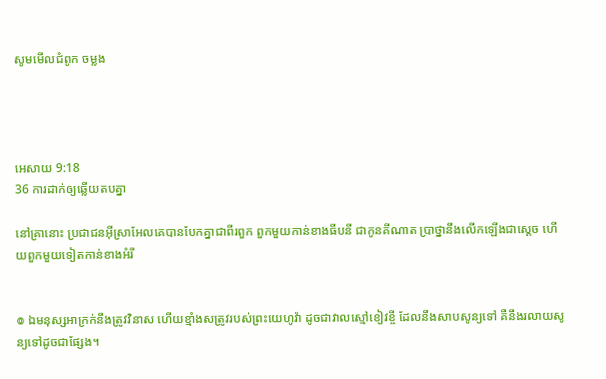សូមមើលជំពូក ចម្លង




អេសាយ 9:18
36 ការដាក់ឲ្យឆ្លើយតបគ្នា

នៅគ្រានោះ ប្រជាជនអ៊ីស្រា‌អែលគេបានបែកគ្នាជាពីរពួក ពួកមួយកាន់ខាងធីបនី ជាកូនគីណាត ប្រាថ្នានឹងលើកឡើងជាស្តេច ហើយពួកមួយទៀតកាន់ខាងអំរី


៙ ឯមនុស្សអាក្រក់នឹងត្រូវវិនាស ហើយខ្មាំងសត្រូវរបស់ព្រះ‌យេហូវ៉ា ដូចជាវាលស្មៅខៀវខ្ចី ដែលនឹងសាបសូន្យទៅ គឺនឹងរលាយសូន្យទៅដូចជាផ្សែង។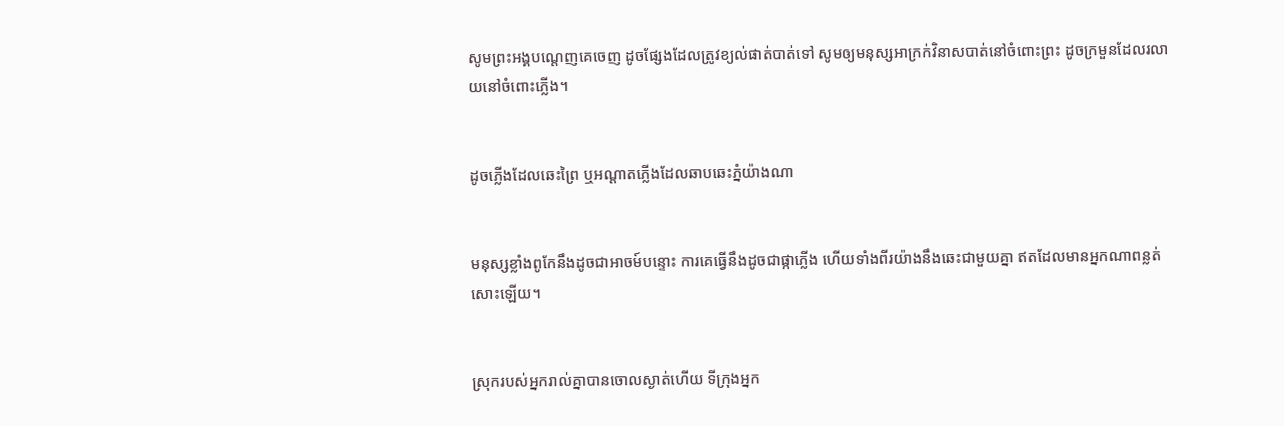សូមព្រះ‌អង្គបណ្តេញគេចេញ ដូចផ្សែងដែលត្រូវខ្យល់ផាត់បាត់ទៅ សូមឲ្យមនុស្សអាក្រក់វិនាសបាត់នៅចំពោះព្រះ ដូចក្រមួនដែលរលាយនៅចំពោះភ្លើង។


ដូចភ្លើងដែលឆេះព្រៃ ឬអណ្ដាតភ្លើងដែលឆាបឆេះភ្នំយ៉ាងណា


មនុស្សខ្លាំងពូកែនឹងដូចជាអាចម៍បន្ទោះ ការគេធ្វើនឹងដូចជាផ្កាភ្លើង ហើយទាំងពីរយ៉ាងនឹងឆេះជា‌មួយគ្នា ឥតដែលមានអ្នកណាពន្លត់សោះឡើយ។


ស្រុករបស់អ្នករាល់គ្នាបានចោលស្ងាត់ហើយ ទីក្រុងអ្នក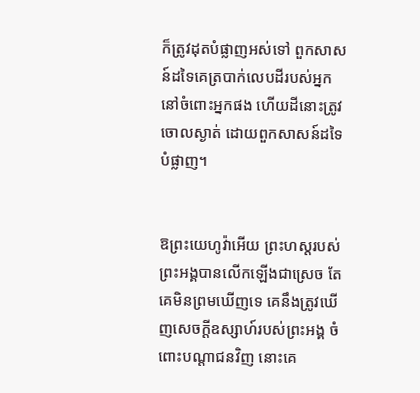ក៏ត្រូវដុតបំផ្លាញអស់ទៅ ពួកសាសន៍ដទៃគេត្របាក់លេបដីរបស់អ្នក នៅចំពោះអ្នកផង ហើយដីនោះត្រូវចោលស្ងាត់ ដោយពួកសាសន៍ដទៃបំផ្លាញ។


ឱព្រះ‌យេហូវ៉ាអើយ ព្រះ‌ហស្តរបស់ព្រះ‌អង្គបានលើកឡើងជាស្រេច តែគេមិនព្រមឃើញទេ គេនឹងត្រូវឃើញសេចក្ដីឧស្សាហ៍របស់ព្រះ‌អង្គ ចំពោះបណ្ដា‌ជនវិញ នោះគេ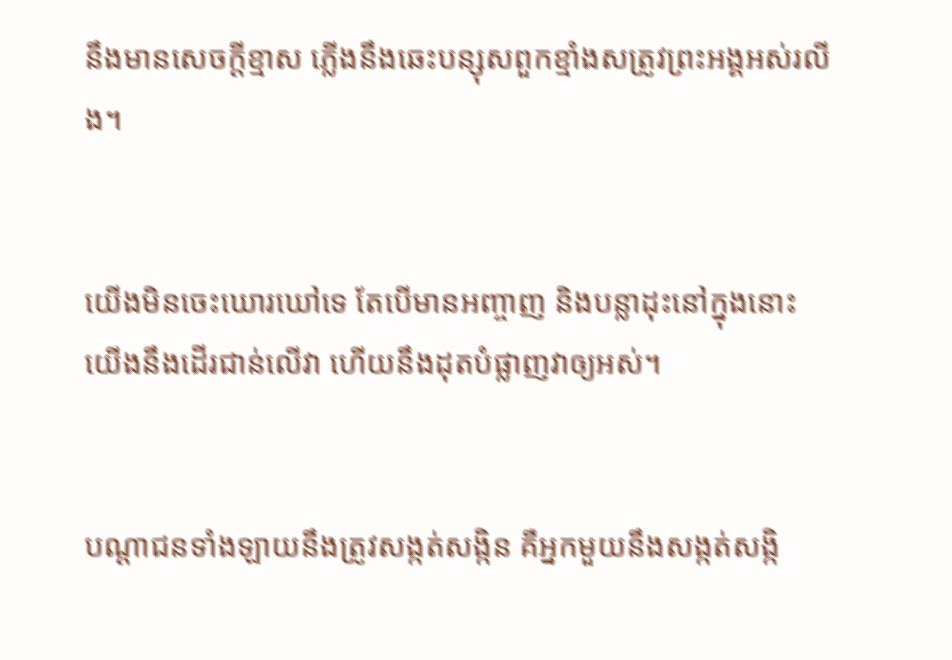នឹងមានសេចក្ដីខ្មាស ភ្លើងនឹងឆេះបន្សុសពួកខ្មាំងសត្រូវព្រះ‌អង្គអស់រលីង។


យើងមិនចេះឃោរ‌ឃៅទេ តែបើមានអញ្ចាញ និងបន្លាដុះនៅក្នុងនោះ យើងនឹងដើរជាន់លើវា ហើយនឹងដុតបំផ្លាញវាឲ្យអស់។


បណ្ដា‌ជនទាំង‌ឡាយនឹងត្រូវសង្កត់‌សង្កិន គឺអ្នកមួយនឹងសង្កត់‌សង្កិ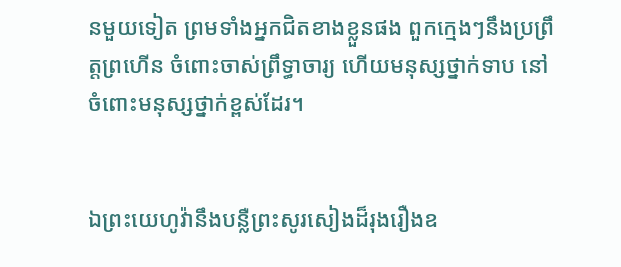នមួយទៀត ព្រមទាំងអ្នកជិតខាងខ្លួនផង ពួកក្មេងៗនឹងប្រព្រឹត្តព្រហើន ចំពោះចាស់ព្រឹទ្ធា‌ចារ្យ ហើយមនុស្សថ្នាក់ទាប នៅចំពោះមនុស្សថ្នាក់ខ្ពស់ដែរ។


ឯព្រះ‌យេហូវ៉ានឹងបន្លឺព្រះ‌សូរ‌សៀងដ៏រុងរឿងឧ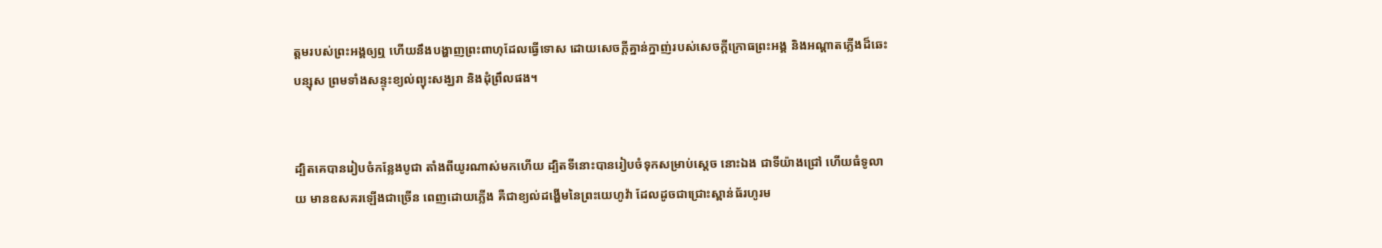ត្តមរបស់ព្រះ‌អង្គឲ្យឮ ហើយនឹងបង្ហាញព្រះ‌ពាហុដែលធ្វើទោស ដោយសេចក្ដីគ្នាន់‌ក្នាញ់របស់សេចក្ដីក្រោធព្រះ‌អង្គ និងអណ្ដាតភ្លើងដ៏ឆេះបន្សុស ព្រមទាំងសន្ទុះខ្យល់ព្យុះសង្ឃរា និងដុំព្រឹលផង។


ដ្បិតគេបានរៀបចំកន្លែងបូជា តាំងពីយូរណាស់មកហើយ ដ្បិតទីនោះបានរៀបចំទុកសម្រាប់ស្តេច នោះឯង ជាទីយ៉ាងជ្រៅ ហើយធំទូលាយ មានឧសគរឡើងជាច្រើន ពេញដោយភ្លើង គឺជាខ្យល់ដង្ហើមនៃព្រះ‌យេហូវ៉ា ដែលដូចជាជ្រោះស្ពាន់‌ធ័រហូរម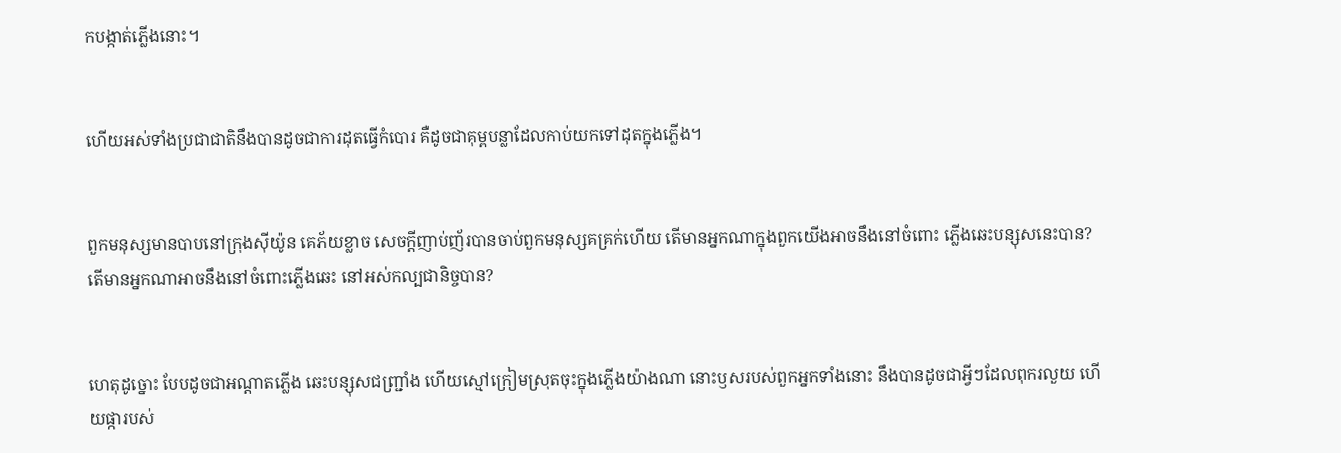កបង្កាត់ភ្លើងនោះ។


ហើយអស់ទាំងប្រជា‌ជាតិនឹងបានដូចជាការដុតធ្វើកំបោរ គឺដូចជាគុម្ពបន្លាដែលកាប់យកទៅដុតក្នុងភ្លើង។


ពួកមនុស្សមានបាបនៅក្រុងស៊ីយ៉ូន គេភ័យខ្លាច សេចក្ដីញាប់‌ញ័របានចាប់ពួកមនុស្សគគ្រក់ហើយ តើមានអ្នកណាក្នុងពួកយើងអាចនឹងនៅចំពោះ ភ្លើងឆេះបន្សុសនេះបាន? តើមានអ្នកណាអាចនឹងនៅចំពោះភ្លើងឆេះ នៅអស់កល្បជា‌និច្ចបាន?


ហេតុដូច្នោះ បែបដូចជាអណ្ដាតភ្លើង ឆេះបន្សុសជញ្ជ្រាំង ហើយស្មៅក្រៀមស្រុតចុះក្នុងភ្លើងយ៉ាងណា នោះឫសរបស់ពួកអ្នកទាំងនោះ នឹងបានដូចជាអ្វីៗដែលពុករលួយ ហើយផ្ការបស់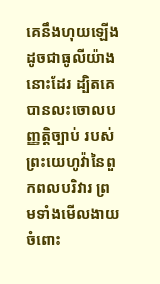គេនឹងហុយឡើង ដូចជាធូលីយ៉ាងនោះដែរ ដ្បិតគេបានលះចោលបញ្ញត្តិច្បាប់ របស់ព្រះ‌យេហូវ៉ានៃពួកពល‌បរិវារ ព្រមទាំងមើល‌ងាយចំពោះ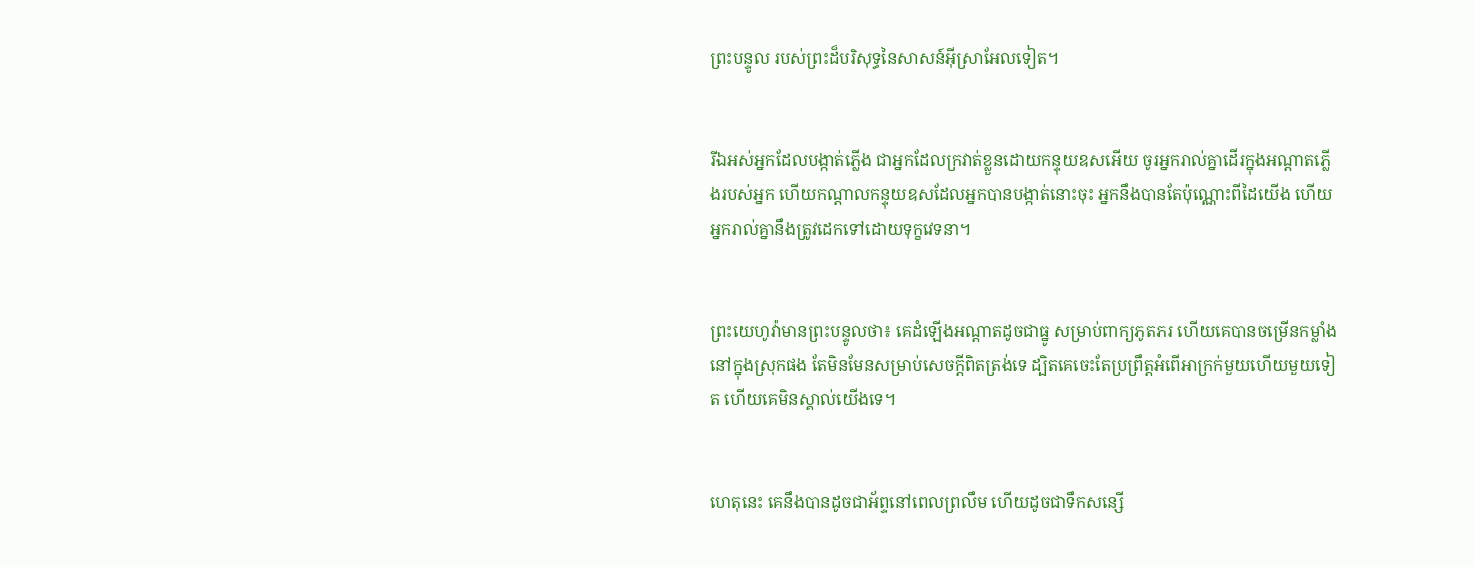ព្រះ‌បន្ទូល របស់ព្រះដ៏បរិសុទ្ធនៃសាសន៍អ៊ីស្រា‌អែលទៀត។


រីឯអស់អ្នកដែលបង្កាត់ភ្លើង ជាអ្នកដែលក្រវាត់ខ្លួនដោយកន្ទុយឧសអើយ ចូរអ្នករាល់គ្នាដើរក្នុងអណ្ដាតភ្លើងរបស់អ្នក ហើយកណ្ដាលកន្ទុយឧសដែលអ្នកបានបង្កាត់នោះចុះ អ្នកនឹងបានតែប៉ុណ្ណោះពីដៃយើង ហើយអ្នករាល់គ្នានឹងត្រូវដេកទៅដោយទុក្ខវេទនា។


ព្រះ‌យេហូវ៉ាមានព្រះ‌បន្ទូលថា៖ គេដំឡើងអណ្ដាតដូចជាធ្នូ សម្រាប់ពាក្យភូត‌ភរ ហើយគេបានចម្រើនកម្លាំងនៅក្នុងស្រុកផង តែមិនមែនសម្រាប់សេចក្ដីពិតត្រង់ទេ ដ្បិតគេចេះតែប្រព្រឹត្តអំពើអាក្រក់មួយហើយមួយទៀត ហើយគេមិនស្គាល់យើងទេ។


ហេតុនេះ គេនឹងបានដូចជាអ័ព្ទនៅពេលព្រលឹម ហើយដូចជាទឹកសន្សើ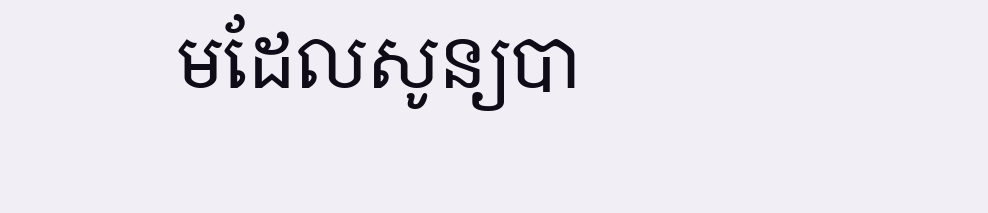មដែលសូន្យបា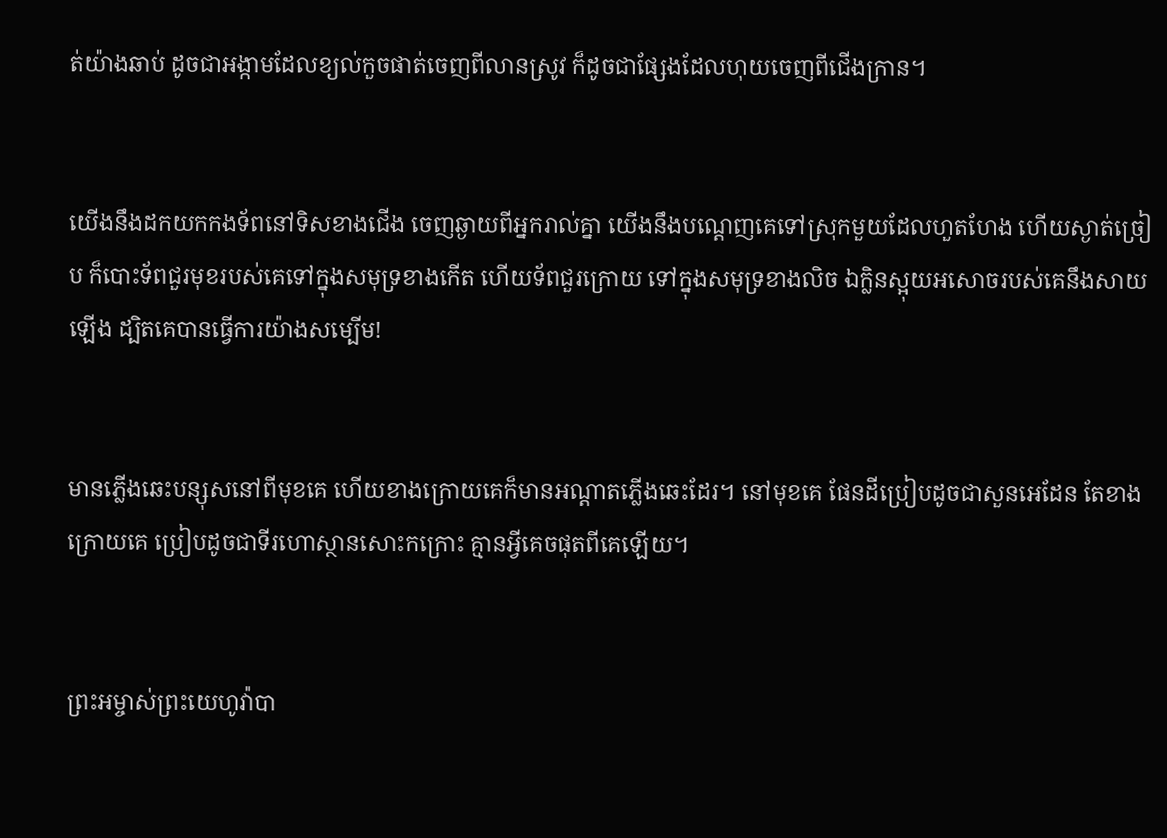ត់យ៉ាងឆាប់ ដូចជាអង្កាមដែលខ្យល់កួចផាត់ចេញពីលានស្រូវ ក៏ដូចជាផ្សែងដែលហុយចេញពីជើងក្រាន។


យើងនឹងដកយកកង‌ទ័ពនៅទិសខាងជើង ចេញឆ្ងាយពីអ្នករាល់គ្នា យើងនឹងបណ្តេញគេទៅស្រុកមួយដែលហួត‌ហែង ហើយស្ងាត់‌ច្រៀប ក៏បោះទ័ពជួរមុខរបស់គេទៅក្នុងសមុទ្រខាងកើត ហើយទ័ពជួរក្រោយ ទៅក្នុងសមុទ្រខាងលិច ឯក្លិនស្អុយអសោចរបស់គេនឹងសាយឡើង ដ្បិតគេបានធ្វើការយ៉ាងសម្បើម!


មានភ្លើងឆេះបន្សុសនៅពីមុខគេ ហើយខាងក្រោយគេក៏មានអណ្ដាតភ្លើងឆេះដែរ។ នៅមុខគេ ផែន‌ដីប្រៀបដូចជាសួន‌អេដែន តែខាងក្រោយគេ ប្រៀបដូចជាទីរហោ‌ស្ថានសោះកក្រោះ គ្មានអ្វីគេចផុតពីគេឡើយ។


ព្រះ‌អម្ចាស់ព្រះ‌យេហូវ៉ាបា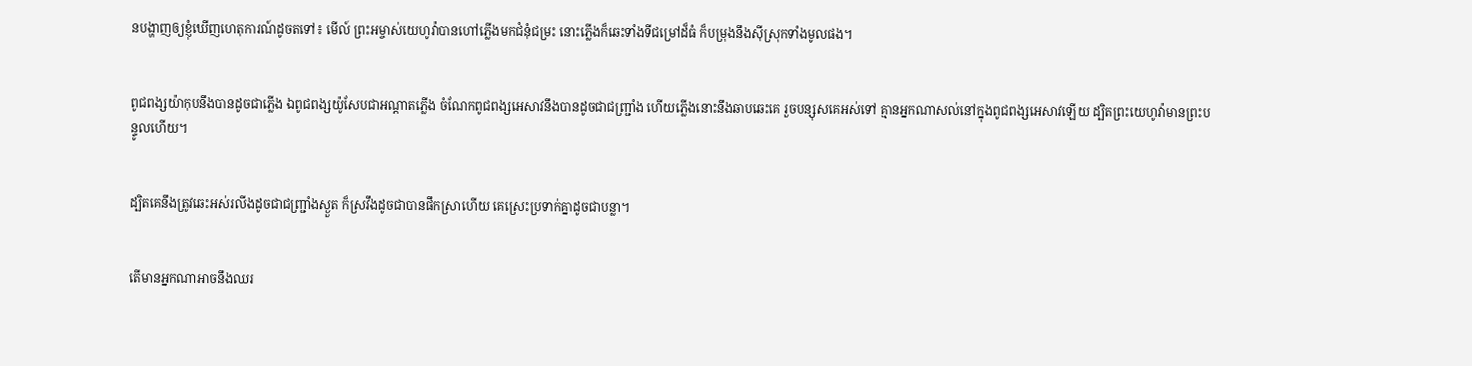នបង្ហាញឲ្យខ្ញុំឃើញហេតុ‌ការណ៍ដូចតទៅ៖ មើល៍ ព្រះ‌អម្ចាស់‌យេហូវ៉ាបានហៅភ្លើងមកជំនុំជម្រះ នោះភ្លើងក៏ឆេះទាំងទីជម្រៅដ៏ធំ ក៏បម្រុងនឹងស៊ីស្រុកទាំងមូលផង។


ពូជពង្សយ៉ាកុបនឹងបានដូចជាភ្លើង ឯពូជពង្សយ៉ូសែបជាអណ្ដាតភ្លើង ចំណែកពូជពង្សអេសាវនឹងបានដូចជាជញ្ជ្រាំង ហើយភ្លើងនោះនឹងឆាបឆេះគេ រួចបន្សុសគេអស់ទៅ គ្មានអ្នកណាសល់នៅក្នុងពូជពង្សអេសាវឡើយ ដ្បិតព្រះ‌យេហូវ៉ាមានព្រះបន្ទូលហើយ។


ដ្បិតគេនឹងត្រូវឆេះអស់រលីងដូចជាជញ្ជ្រាំងស្ងួត ក៏ស្រវឹងដូចជាបានផឹកស្រាហើយ គេស្រេះប្រទាក់គ្នាដូចជាបន្លា។


តើមានអ្នកណាអាចនឹងឈរ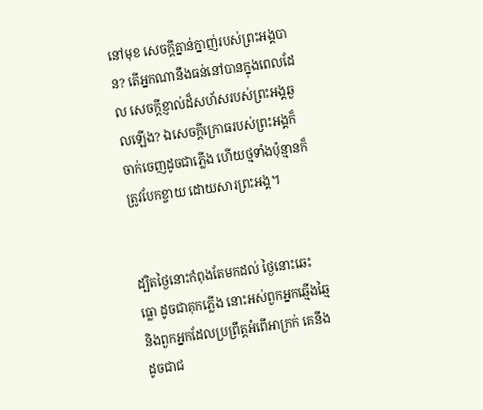នៅមុខ សេចក្ដីគ្នាន់‌ក្នាញ់របស់ព្រះ‌អង្គបាន? តើអ្នកណានឹងធន់នៅបានក្នុងពេលដែល សេចក្ដីខ្ញាល់ដ៏សហ័សរបស់ព្រះ‌អង្គឆួលឡើង? ឯសេចក្ដីក្រោធរបស់ព្រះ‌អង្គក៏ចាក់ចេញដូចជាភ្លើង ហើយថ្មទាំងប៉ុន្មានក៏ត្រូវបែកខ្ចាយ ដោយ‌សារព្រះ‌អង្គ។


ដ្បិតថ្ងៃនោះកំពុងតែមកដល់ ថ្ងៃនោះឆេះធ្លោ ដូចជាគុកភ្លើង នោះអស់ពួកអ្នកឆ្មើង‌ឆ្មៃ និងពួកអ្នកដែលប្រព្រឹត្តអំពើអាក្រក់ គេនឹងដូចជាជ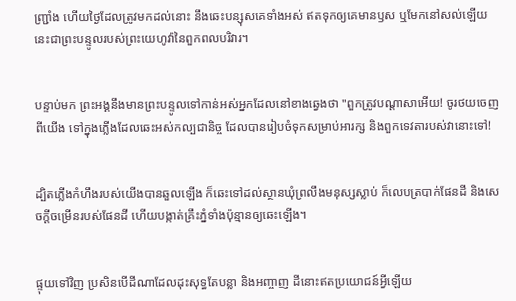ញ្ជ្រាំង ហើយថ្ងៃដែលត្រូវមកដល់នោះ នឹងឆេះបន្សុសគេទាំងអស់ ឥតទុកឲ្យគេមានឫស ឬមែកនៅសល់ឡើយ នេះជាព្រះ‌បន្ទូលរបស់ព្រះ‌យេហូវ៉ានៃពួកពល‌បរិវារ។


បន្ទាប់មក ព្រះ‌អង្គនឹងមានព្រះ‌បន្ទូលទៅកាន់អស់អ្នកដែលនៅខាងឆ្វេងថា "ពួកត្រូវបណ្តាសាអើយ! ចូរថយចេញពីយើង ទៅក្នុងភ្លើងដែលឆេះអស់‌កល្បជានិច្ច ដែលបានរៀបចំទុកសម្រាប់អារក្ស និងពួកទេវតារបស់វានោះទៅ!


ដ្បិតភ្លើងកំហឹងរបស់យើងបានឆួលឡើង ក៏ឆេះទៅដល់ស្ថានឃុំព្រលឹងមនុស្សស្លាប់ ក៏លេបត្របាក់ផែន‌ដី និងសេចក្ដីចម្រើនរបស់ផែនដី ហើយបង្កាត់គ្រឹះភ្នំទាំងប៉ុន្មានឲ្យឆេះឡើង។


ផ្ទុយទៅវិញ ប្រសិន‌បើដីណាដែលដុះសុទ្ធតែបន្លា និងអញ្ចាញ ដីនោះឥតប្រយោជន៍អ្វីឡើយ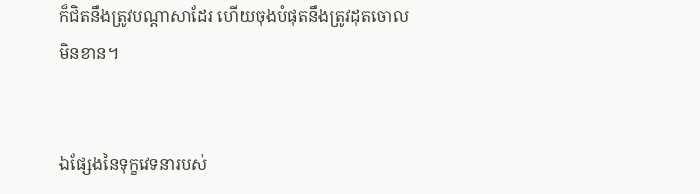ក៏ជិតនឹងត្រូវបណ្តាសាដែរ ហើយចុងបំផុតនឹងត្រូវដុតចោលមិនខាន។


ឯផ្សែងនៃទុក្ខវេទនារបស់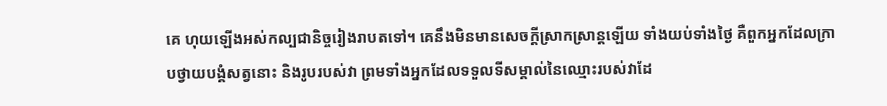គេ ហុយឡើងអស់កល្បជា‌និច្ចរៀងរាបតទៅ។ គេនឹងមិនមានសេចក្ដីស្រាកស្រាន្តឡើយ ទាំងយប់ទាំងថ្ងៃ គឺពួកអ្នកដែលក្រាបថ្វាយបង្គំសត្វនោះ និងរូបរបស់វា ព្រមទាំងអ្នកដែលទទួលទីសម្គាល់នៃឈ្មោះរបស់វាដែ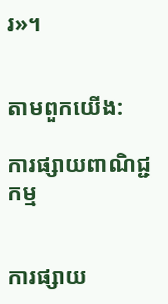រ»។


តាមពួកយើង:

ការផ្សាយពាណិជ្ជកម្ម


ការផ្សាយ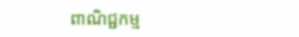ពាណិជ្ជកម្ម